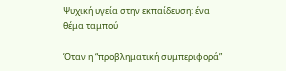Ψυχική υγεία στην εκπαίδευση: ένα θέμα ταμπού

Όταν η “προβληματική συμπεριφορά”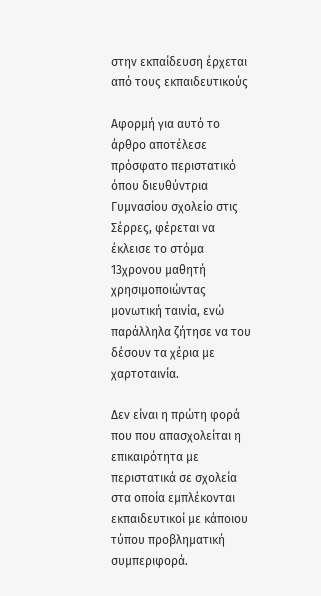στην εκπαίδευση έρχεται από τους εκπαιδευτικούς

Αφορμή για αυτό το άρθρο αποτέλεσε πρόσφατο περιστατικό όπου διευθύντρια Γυμνασίου σχολείο στις Σέρρες, φέρεται να έκλεισε το στόμα 13χρονου μαθητή χρησιμοποιώντας μονωτική ταινία, ενώ παράλληλα ζήτησε να του δέσουν τα χέρια με χαρτοταινία.

Δεν είναι η πρώτη φορά που που απασχολείται η επικαιρότητα με περιστατικά σε σχολεία στα οποία εμπλέκονται εκπαιδευτικοί με κάποιου τύπου προβληματική συμπεριφορά.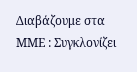Διαβάζουμε στα ΜΜΕ : Συγκλονίζει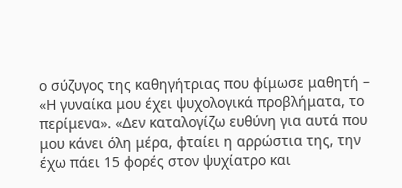ο σύζυγος της καθηγήτριας που φίμωσε μαθητή – «Η γυναίκα μου έχει ψυχολογικά προβλήματα, το περίμενα». «Δεν καταλογίζω ευθύνη για αυτά που μου κάνει όλη μέρα, φταίει η αρρώστια της, την έχω πάει 15 φορές στον ψυχίατρο και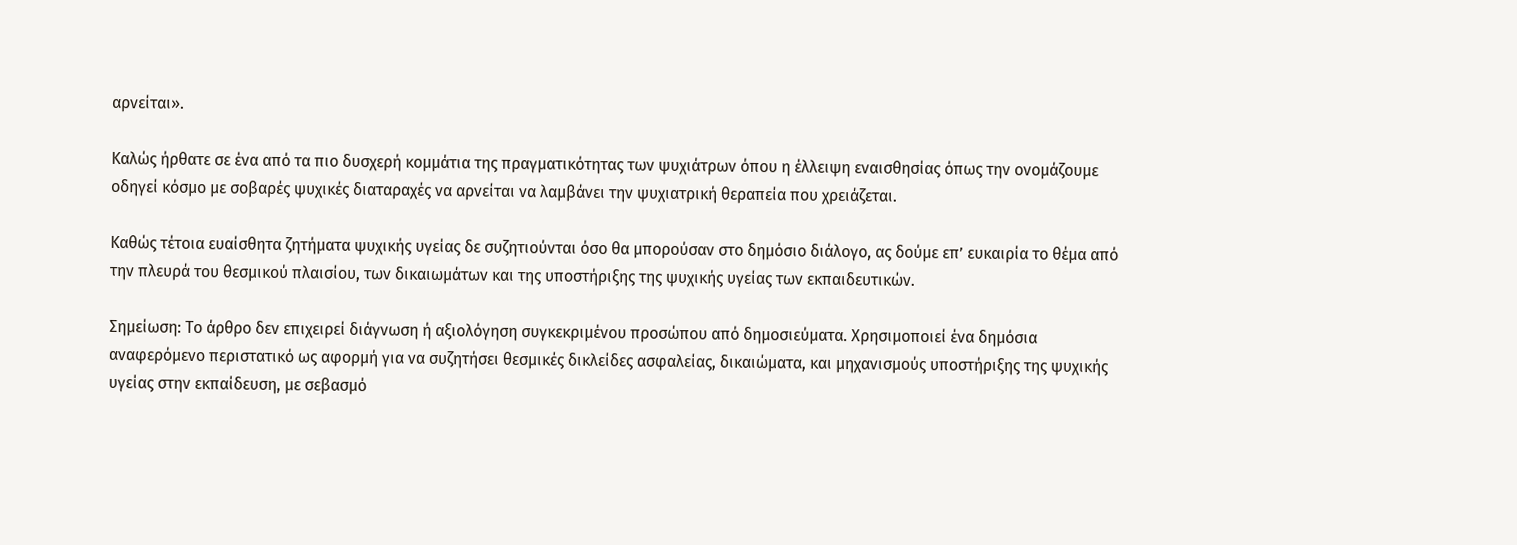αρνείται».

Καλώς ήρθατε σε ένα από τα πιο δυσχερή κομμάτια της πραγματικότητας των ψυχιάτρων όπου η έλλειψη εναισθησίας όπως την ονομάζουμε οδηγεί κόσμο με σοβαρές ψυχικές διαταραχές να αρνείται να λαμβάνει την ψυχιατρική θεραπεία που χρειάζεται.

Καθώς τέτοια ευαίσθητα ζητήματα ψυχικής υγείας δε συζητιούνται όσο θα μπορούσαν στο δημόσιο διάλογο, ας δούμε επ’ ευκαιρία το θέμα από την πλευρά του θεσμικού πλαισίου, των δικαιωμάτων και της υποστήριξης της ψυχικής υγείας των εκπαιδευτικών.

Σημείωση: Το άρθρο δεν επιχειρεί διάγνωση ή αξιολόγηση συγκεκριμένου προσώπου από δημοσιεύματα. Χρησιμοποιεί ένα δημόσια αναφερόμενο περιστατικό ως αφορμή για να συζητήσει θεσμικές δικλείδες ασφαλείας, δικαιώματα, και μηχανισμούς υποστήριξης της ψυχικής υγείας στην εκπαίδευση, με σεβασμό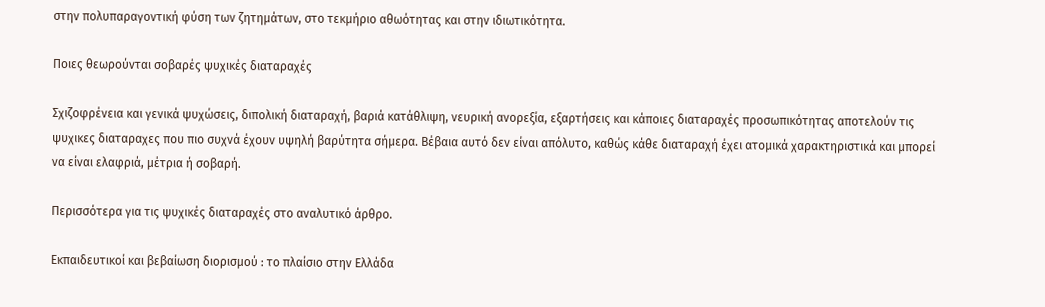στην πολυπαραγοντική φύση των ζητημάτων, στο τεκμήριο αθωότητας και στην ιδιωτικότητα.

Ποιες θεωρούνται σοβαρές ψυχικές διαταραχές

Σχιζοφρένεια και γενικά ψυχώσεις, διπολική διαταραχή, βαριά κατάθλιψη, νευρική ανορεξία, εξαρτήσεις και κάποιες διαταραχές προσωπικότητας αποτελούν τις ψυχικες διαταραχες που πιο συχνά έχουν υψηλή βαρύτητα σήμερα. Βέβαια αυτό δεν είναι απόλυτο, καθώς κάθε διαταραχή έχει ατομικά χαρακτηριστικά και μπορεί να είναι ελαφριά, μέτρια ή σοβαρή.

Περισσότερα για τις ψυχικές διαταραχές στο αναλυτικό άρθρο.

Εκπαιδευτικοί και βεβαίωση διορισμού : το πλαίσιο στην Ελλάδα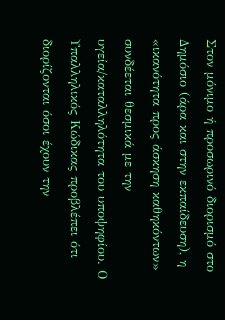Στον μόνιμο ή προσωρινό διορισμό στο Δημόσιο (άρα και στην εκπαίδευση), η «ικανότητα προς άσκηση καθηκόντων» συνδέεται θεσμικά με την υγεία/καταλληλότητα του υποψηφίου. Ο Υπαλληλικός Κώδικας προβλέπει ότι διορίζονται όσοι έχουν την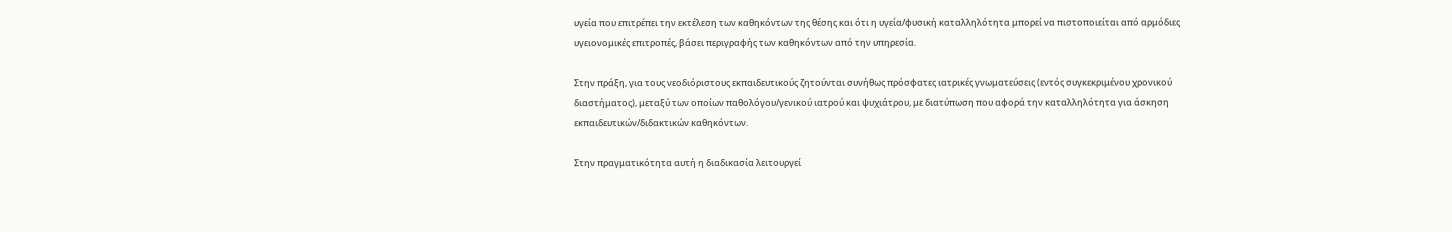υγεία που επιτρέπει την εκτέλεση των καθηκόντων της θέσης και ότι η υγεία/φυσική καταλληλότητα μπορεί να πιστοποιείται από αρμόδιες υγειονομικές επιτροπές, βάσει περιγραφής των καθηκόντων από την υπηρεσία.

Στην πράξη, για τους νεοδιόριστους εκπαιδευτικούς ζητούνται συνήθως πρόσφατες ιατρικές γνωματεύσεις (εντός συγκεκριμένου χρονικού διαστήματος), μεταξύ των οποίων παθολόγου/γενικού ιατρού και ψυχιάτρου, με διατύπωση που αφορά την καταλληλότητα για άσκηση εκπαιδευτικών/διδακτικών καθηκόντων.

Στην πραγματικότητα αυτή η διαδικασία λειτουργεί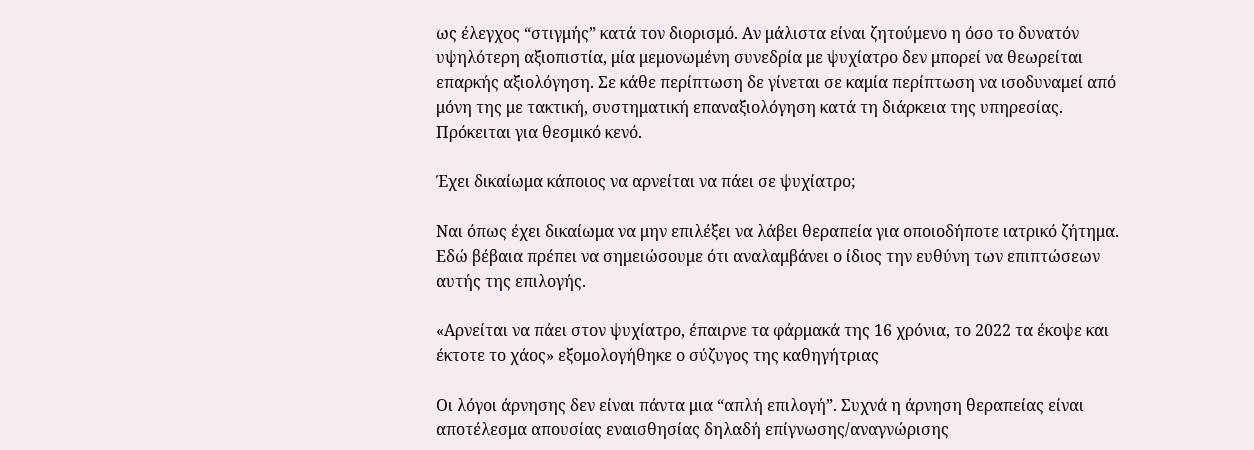ως έλεγχος “στιγμής” κατά τον διορισμό. Αν μάλιστα είναι ζητούμενο η όσο το δυνατόν υψηλότερη αξιοπιστία, μία μεμονωμένη συνεδρία με ψυχίατρο δεν μπορεί να θεωρείται επαρκής αξιολόγηση. Σε κάθε περίπτωση δε γίνεται σε καμία περίπτωση να ισοδυναμεί από μόνη της με τακτική, συστηματική επαναξιολόγηση κατά τη διάρκεια της υπηρεσίας. Πρόκειται για θεσμικό κενό.

Έχει δικαίωμα κάποιος να αρνείται να πάει σε ψυχίατρο;

Ναι όπως έχει δικαίωμα να μην επιλέξει να λάβει θεραπεία για οποιοδήποτε ιατρικό ζήτημα. Εδώ βέβαια πρέπει να σημειώσουμε ότι αναλαμβάνει ο ίδιος την ευθύνη των επιπτώσεων αυτής της επιλογής.

«Αρνείται να πάει στον ψυχίατρο, έπαιρνε τα φάρμακά της 16 χρόνια, το 2022 τα έκοψε και έκτοτε το χάος» εξομολογήθηκε ο σύζυγος της καθηγήτριας

Οι λόγοι άρνησης δεν είναι πάντα μια “απλή επιλογή”. Συχνά η άρνηση θεραπείας είναι αποτέλεσμα απουσίας εναισθησίας δηλαδή επίγνωσης/αναγνώρισης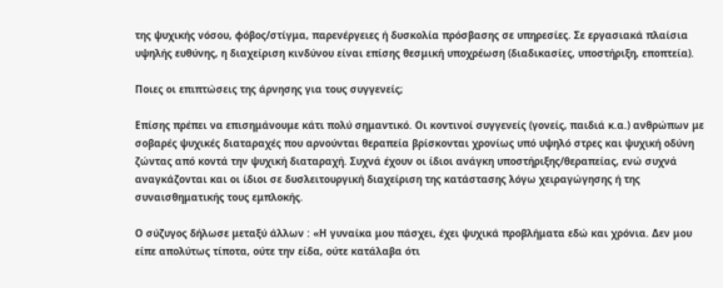της ψυχικής νόσου, φόβος/στίγμα, παρενέργειες ή δυσκολία πρόσβασης σε υπηρεσίες. Σε εργασιακά πλαίσια υψηλής ευθύνης, η διαχείριση κινδύνου είναι επίσης θεσμική υποχρέωση (διαδικασίες, υποστήριξη, εποπτεία).

Ποιες οι επιπτώσεις της άρνησης για τους συγγενείς;

Επίσης πρέπει να επισημάνουμε κάτι πολύ σημαντικό. Οι κοντινοί συγγενείς (γονείς, παιδιά κ.α.) ανθρώπων με σοβαρές ψυχικές διαταραχές που αρνούνται θεραπεία βρίσκονται χρονίως υπό υψηλό στρες και ψυχική οδύνη ζώντας από κοντά την ψυχική διαταραχή. Συχνά έχουν οι ίδιοι ανάγκη υποστήριξης/θεραπείας, ενώ συχνά αναγκάζονται και οι ίδιοι σε δυσλειτουργική διαχείριση της κατάστασης λόγω χειραγώγησης ή της συναισθηματικής τους εμπλοκής.

Ο σύζυγος δήλωσε μεταξύ άλλων : «Η γυναίκα μου πάσχει, έχει ψυχικά προβλήματα εδώ και χρόνια. Δεν μου είπε απολύτως τίποτα, ούτε την είδα, ούτε κατάλαβα ότι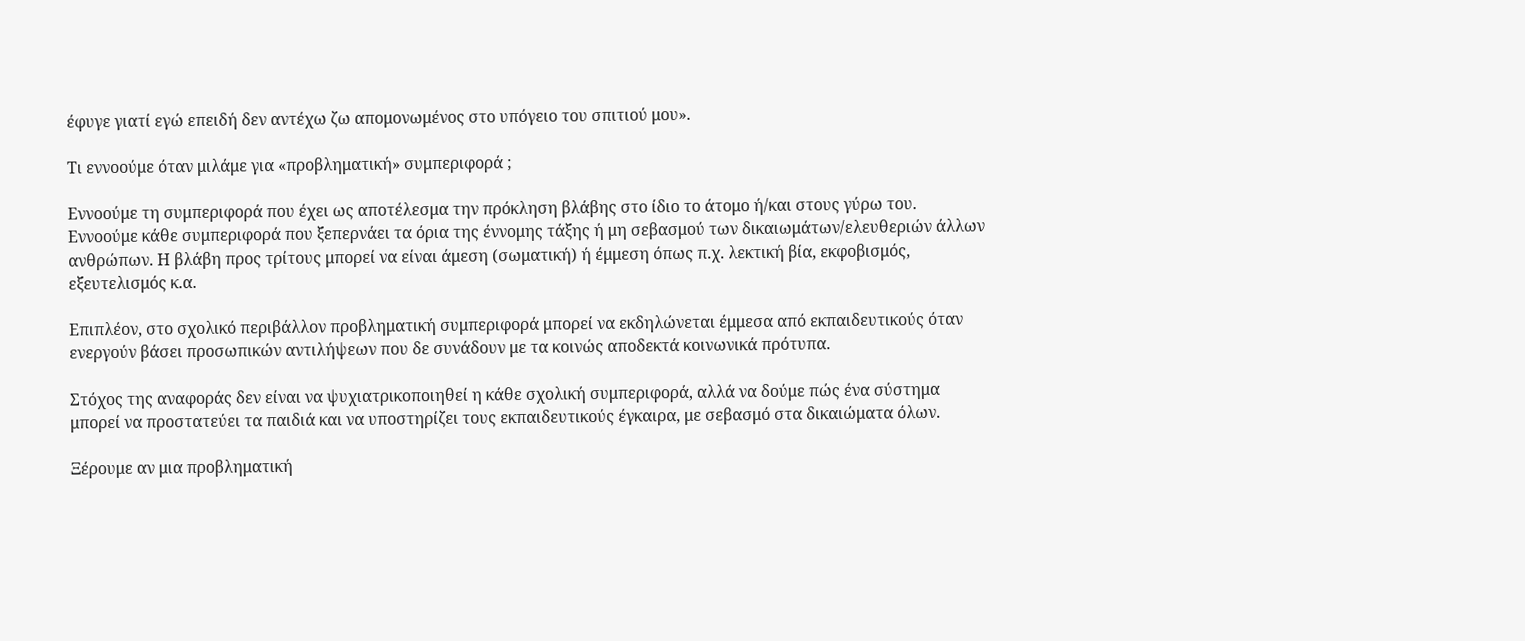έφυγε γιατί εγώ επειδή δεν αντέχω ζω απομονωμένος στο υπόγειο του σπιτιού μου».

Τι εννοούμε όταν μιλάμε για «προβληματική» συμπεριφορά ;

Εννοούμε τη συμπεριφορά που έχει ως αποτέλεσμα την πρόκληση βλάβης στο ίδιο το άτομο ή/και στους γύρω του. Εννοούμε κάθε συμπεριφορά που ξεπερνάει τα όρια της έννομης τάξης ή μη σεβασμού των δικαιωμάτων/ελευθεριών άλλων ανθρώπων. Η βλάβη προς τρίτους μπορεί να είναι άμεση (σωματική) ή έμμεση όπως π.χ. λεκτική βία, εκφοβισμός, εξευτελισμός κ.α.

Επιπλέον, στο σχολικό περιβάλλον προβληματική συμπεριφορά μπορεί να εκδηλώνεται έμμεσα από εκπαιδευτικούς όταν ενεργούν βάσει προσωπικών αντιλήψεων που δε συνάδουν με τα κοινώς αποδεκτά κοινωνικά πρότυπα.

Στόχος της αναφοράς δεν είναι να ψυχιατρικοποιηθεί η κάθε σχολική συμπεριφορά, αλλά να δούμε πώς ένα σύστημα μπορεί να προστατεύει τα παιδιά και να υποστηρίζει τους εκπαιδευτικούς έγκαιρα, με σεβασμό στα δικαιώματα όλων.

Ξέρουμε αν μια προβληματική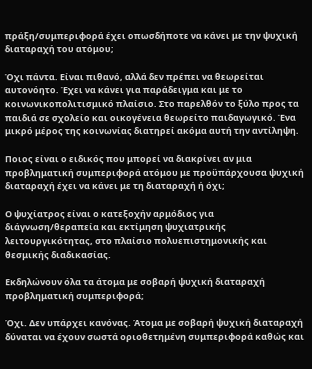πράξη/συμπεριφορά έχει οπωσδήποτε να κάνει με την ψυχική διαταραχή του ατόμου;

Όχι πάντα. Είναι πιθανό, αλλά δεν πρέπει να θεωρείται αυτονόητο. Έχει να κάνει για παράδειγμα και με το κοινωνικοπολιτισμικό πλαίσιο. Στο παρελθόν το ξύλο προς τα παιδιά σε σχολείο και οικογένεια θεωρείτο παιδαγωγικό. Ένα μικρό μέρος της κοινωνίας διατηρεί ακόμα αυτή την αντίληψη.

Ποιος είναι ο ειδικός που μπορεί να διακρίνει αν μια προβληματική συμπεριφορά ατόμου με προϋπάρχουσα ψυχική διαταραχή έχει να κάνει με τη διαταραχή ή όχι;

Ο ψυχίατρος είναι ο κατεξοχήν αρμόδιος για διάγνωση/θεραπεία και εκτίμηση ψυχιατρικής λειτουργικότητας, στο πλαίσιο πολυεπιστημονικής και θεσμικής διαδικασίας.

Εκδηλώνουν όλα τα άτομα με σοβαρή ψυχική διαταραχή προβληματική συμπεριφορά;

Όχι. Δεν υπάρχει κανόνας. Άτομα με σοβαρή ψυχική διαταραχή δύναται να έχουν σωστά οριοθετημένη συμπεριφορά καθώς και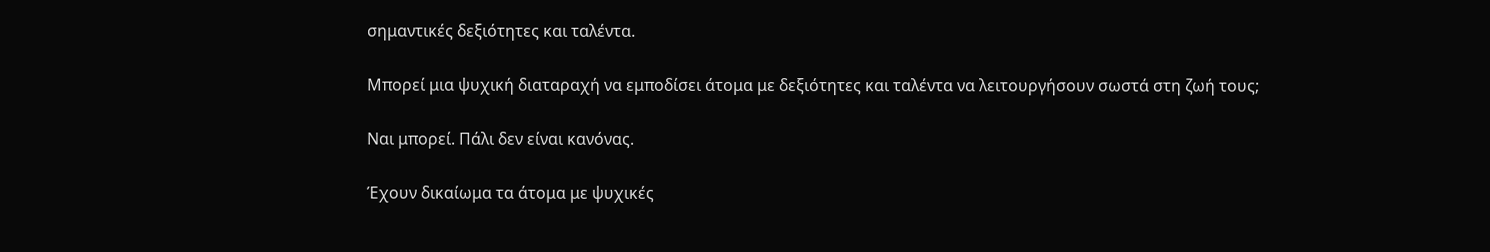σημαντικές δεξιότητες και ταλέντα.

Μπορεί μια ψυχική διαταραχή να εμποδίσει άτομα με δεξιότητες και ταλέντα να λειτουργήσουν σωστά στη ζωή τους;

Ναι μπορεί. Πάλι δεν είναι κανόνας.

Έχουν δικαίωμα τα άτομα με ψυχικές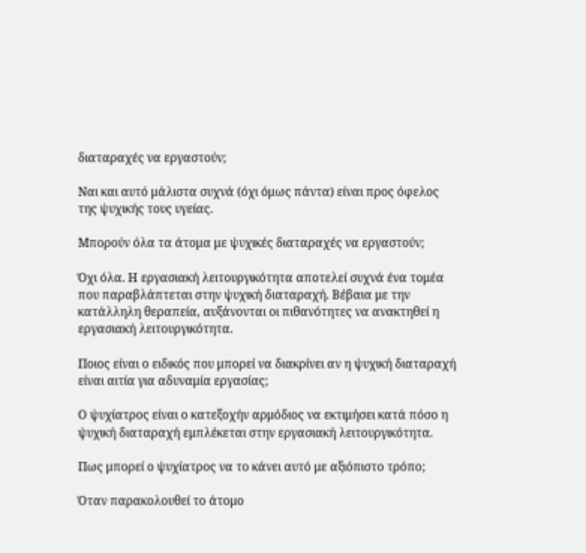διαταραχές να εργαστούν;

Ναι και αυτό μάλιστα συχνά (όχι όμως πάντα) είναι προς όφελος της ψυχικής τους υγείας.

Μπορούν όλα τα άτομα με ψυχικές διαταραχές να εργαστούν;

Όχι όλα. Η εργασιακή λειτουργικότητα αποτελεί συχνά ένα τομέα που παραβλάπτεται στην ψυχική διαταραχή. Βέβαια με την κατάλληλη θεραπεία, αυξάνονται οι πιθανότητες να ανακτηθεί η εργασιακή λειτουργικότητα.

Ποιος είναι ο ειδικός που μπορεί να διακρίνει αν η ψυχική διαταραχή είναι αιτία για αδυναμία εργασίας;

Ο ψυχίατρος είναι ο κατεξοχήν αρμόδιος να εκτιμήσει κατά πόσο η ψυχική διαταραχή εμπλέκεται στην εργασιακή λειτουργικότητα.

Πως μπορεί ο ψυχίατρος να το κάνει αυτό με αξιόπιστο τρόπο;

Όταν παρακολουθεί το άτομο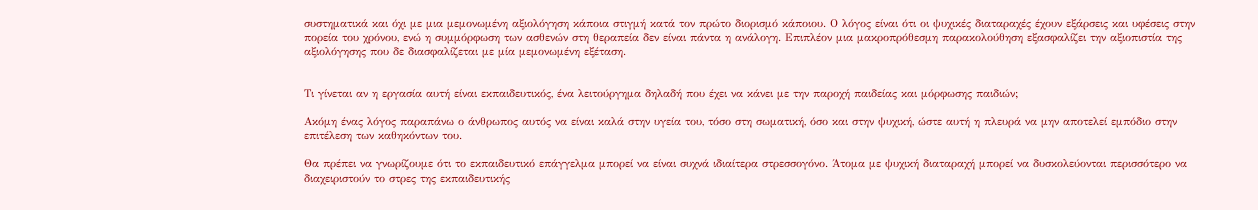συστηματικά και όχι με μια μεμονωμένη αξιολόγηση κάποια στιγμή κατά τον πρώτο διορισμό κάποιου. Ο λόγος είναι ότι οι ψυχικές διαταραχές έχουν εξάρσεις και υφέσεις στην πορεία του χρόνου, ενώ η συμμόρφωση των ασθενών στη θεραπεία δεν είναι πάντα η ανάλογη. Επιπλέον μια μακροπρόθεσμη παρακολούθηση εξασφαλίζει την αξιοπιστία της αξιολόγησης που δε διασφαλίζεται με μία μεμονωμένη εξέταση.


Τι γίνεται αν η εργασία αυτή είναι εκπαιδευτικός, ένα λειτούργημα δηλαδή που έχει να κάνει με την παροχή παιδείας και μόρφωσης παιδιών;

Ακόμη ένας λόγος παραπάνω ο άνθρωπος αυτός να είναι καλά στην υγεία του, τόσο στη σωματική, όσο και στην ψυχική, ώστε αυτή η πλευρά να μην αποτελεί εμπόδιο στην επιτέλεση των καθηκόντων του.

Θα πρέπει να γνωρίζουμε ότι το εκπαιδευτικό επάγγελμα μπορεί να είναι συχνά ιδιαίτερα στρεσσογόνο. Άτομα με ψυχική διαταραχή μπορεί να δυσκολεύονται περισσότερο να διαχειριστούν το στρες της εκπαιδευτικής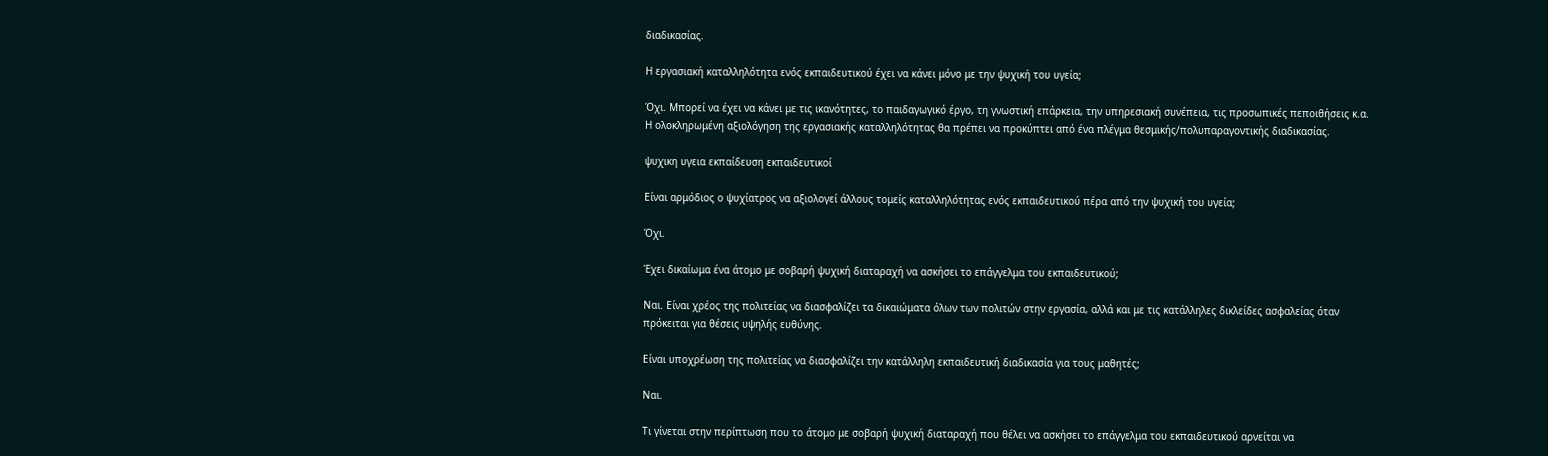διαδικασίας.

Η εργασιακή καταλληλότητα ενός εκπαιδευτικού έχει να κάνει μόνο με την ψυχική του υγεία;

Όχι. Μπορεί να έχει να κάνει με τις ικανότητες, το παιδαγωγικό έργο, τη γνωστική επάρκεια, την υπηρεσιακή συνέπεια, τις προσωπικές πεποιθήσεις κ.α. Η ολοκληρωμένη αξιολόγηση της εργασιακής καταλληλότητας θα πρέπει να προκύπτει από ένα πλέγμα θεσμικής/πολυπαραγοντικής διαδικασίας.

ψυχικη υγεια εκπαίδευση εκπαιδευτικοί

Είναι αρμόδιος ο ψυχίατρος να αξιολογεί άλλους τομείς καταλληλότητας ενός εκπαιδευτικού πέρα από την ψυχική του υγεία;

Όχι.

Έχει δικαίωμα ένα άτομο με σοβαρή ψυχική διαταραχή να ασκήσει το επάγγελμα του εκπαιδευτικού;

Ναι. Είναι χρέος της πολιτείας να διασφαλίζει τα δικαιώματα όλων των πολιτών στην εργασία, αλλά και με τις κατάλληλες δικλείδες ασφαλείας όταν πρόκειται για θέσεις υψηλής ευθύνης.

Είναι υποχρέωση της πολιτείας να διασφαλίζει την κατάλληλη εκπαιδευτική διαδικασία για τους μαθητές;

Ναι.

Τι γίνεται στην περίπτωση που το άτομο με σοβαρή ψυχική διαταραχή που θέλει να ασκήσει το επάγγελμα του εκπαιδευτικού αρνείται να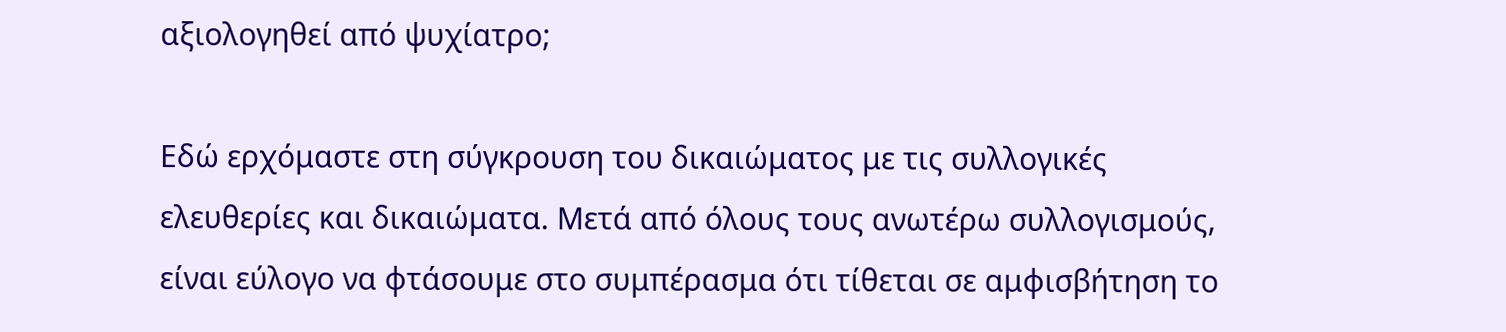αξιολογηθεί από ψυχίατρο;

Εδώ ερχόμαστε στη σύγκρουση του δικαιώματος με τις συλλογικές ελευθερίες και δικαιώματα. Μετά από όλους τους ανωτέρω συλλογισμούς, είναι εύλογο να φτάσουμε στο συμπέρασμα ότι τίθεται σε αμφισβήτηση το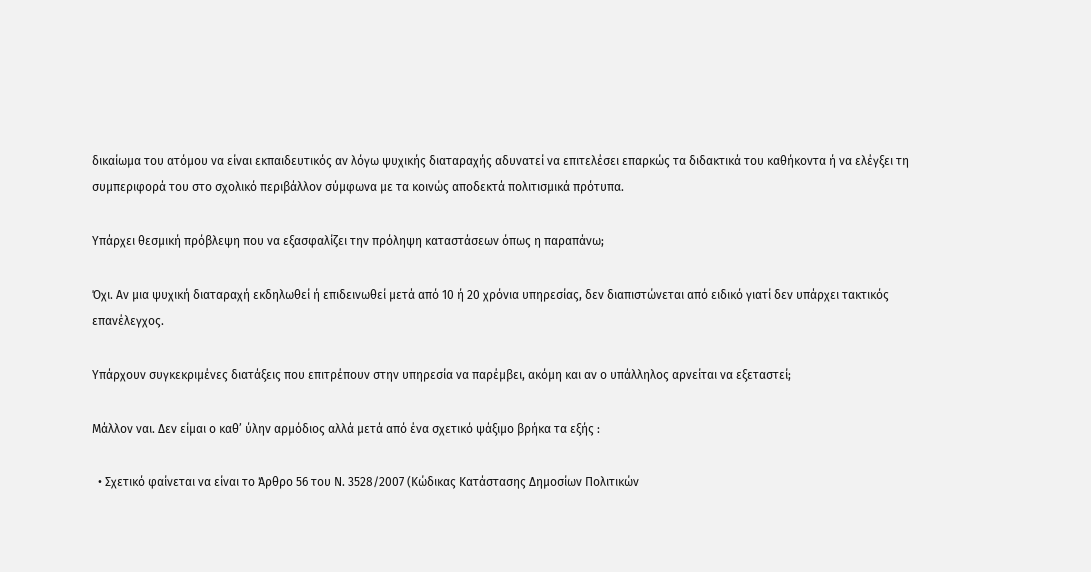δικαίωμα του ατόμου να είναι εκπαιδευτικός αν λόγω ψυχικής διαταραχής αδυνατεί να επιτελέσει επαρκώς τα διδακτικά του καθήκοντα ή να ελέγξει τη συμπεριφορά του στο σχολικό περιβάλλον σύμφωνα με τα κοινώς αποδεκτά πολιτισμικά πρότυπα.

Υπάρχει θεσμική πρόβλεψη που να εξασφαλίζει την πρόληψη καταστάσεων όπως η παραπάνω;

Όχι. Αν μια ψυχική διαταραχή εκδηλωθεί ή επιδεινωθεί μετά από 10 ή 20 χρόνια υπηρεσίας, δεν διαπιστώνεται από ειδικό γιατί δεν υπάρχει τακτικός επανέλεγχος.

Υπάρχουν συγκεκριμένες διατάξεις που επιτρέπουν στην υπηρεσία να παρέμβει, ακόμη και αν ο υπάλληλος αρνείται να εξεταστεί;

Μάλλον ναι. Δεν είμαι ο καθ’ ύλην αρμόδιος αλλά μετά από ένα σχετικό ψάξιμο βρήκα τα εξής :

  • Σχετικό φαίνεται να είναι το Άρθρο 56 του Ν. 3528/2007 (Κώδικας Κατάστασης Δημοσίων Πολιτικών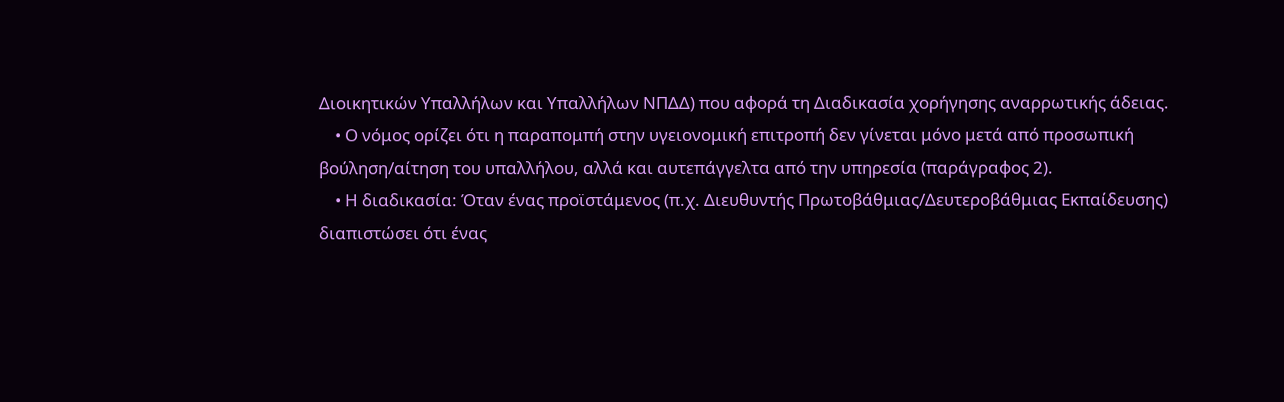Διοικητικών Υπαλλήλων και Υπαλλήλων ΝΠΔΔ) που αφορά τη Διαδικασία χορήγησης αναρρωτικής άδειας.
    • Ο νόμος ορίζει ότι η παραπομπή στην υγειονομική επιτροπή δεν γίνεται μόνο μετά από προσωπική βούληση/αίτηση του υπαλλήλου, αλλά και αυτεπάγγελτα από την υπηρεσία (παράγραφος 2).
    • Η διαδικασία: Όταν ένας προϊστάμενος (π.χ. Διευθυντής Πρωτοβάθμιας/Δευτεροβάθμιας Εκπαίδευσης) διαπιστώσει ότι ένας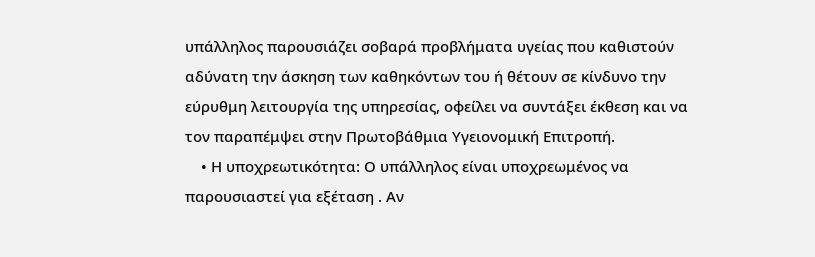υπάλληλος παρουσιάζει σοβαρά προβλήματα υγείας που καθιστούν αδύνατη την άσκηση των καθηκόντων του ή θέτουν σε κίνδυνο την εύρυθμη λειτουργία της υπηρεσίας, οφείλει να συντάξει έκθεση και να τον παραπέμψει στην Πρωτοβάθμια Υγειονομική Επιτροπή.
    • Η υποχρεωτικότητα: Ο υπάλληλος είναι υποχρεωμένος να παρουσιαστεί για εξέταση . Αν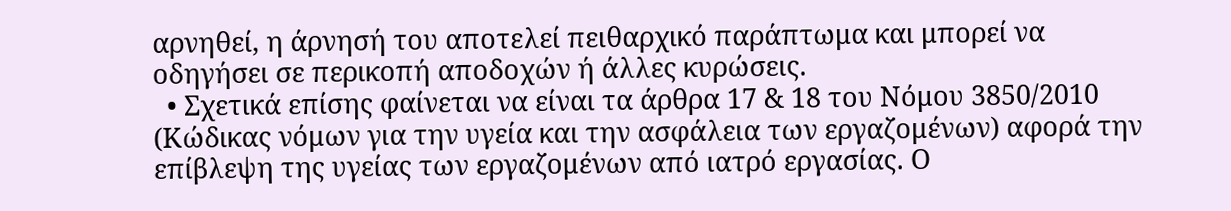αρνηθεί, η άρνησή του αποτελεί πειθαρχικό παράπτωμα και μπορεί να οδηγήσει σε περικοπή αποδοχών ή άλλες κυρώσεις.
  • Σχετικά επίσης φαίνεται να είναι τα άρθρα 17 & 18 του Νόμου 3850/2010 (Κώδικας νόμων για την υγεία και την ασφάλεια των εργαζομένων) αφορά την επίβλεψη της υγείας των εργαζομένων από ιατρό εργασίας. Ο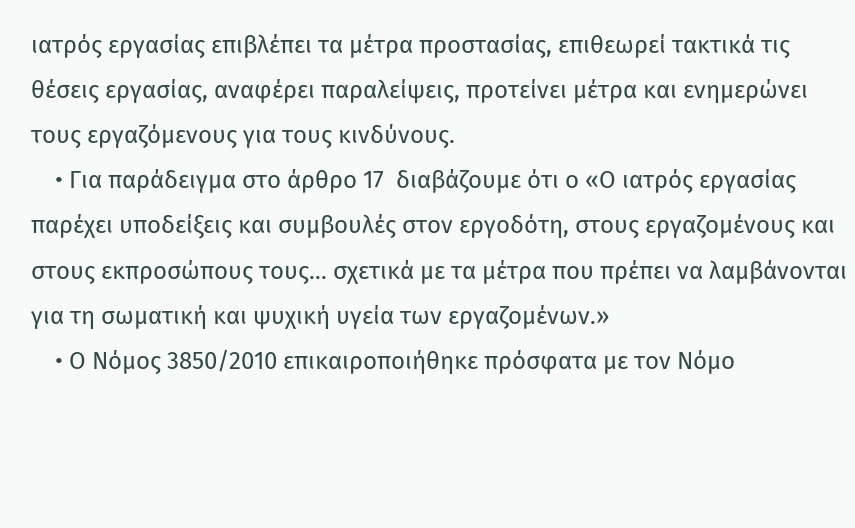ιατρός εργασίας επιβλέπει τα μέτρα προστασίας, επιθεωρεί τακτικά τις θέσεις εργασίας, αναφέρει παραλείψεις, προτείνει μέτρα και ενημερώνει τους εργαζόμενους για τους κινδύνους.
    • Για παράδειγμα στο άρθρο 17  διαβάζουμε ότι ο «Ο ιατρός εργασίας παρέχει υποδείξεις και συμβουλές στον εργοδότη, στους εργαζομένους και στους εκπροσώπους τους… σχετικά με τα μέτρα που πρέπει να λαμβάνονται για τη σωματική και ψυχική υγεία των εργαζομένων.»
    • Ο Νόμος 3850/2010 επικαιροποιήθηκε πρόσφατα με τον Νόμο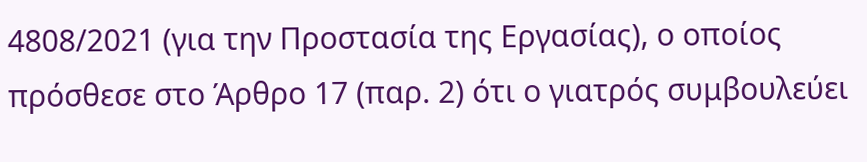4808/2021 (για την Προστασία της Εργασίας), ο οποίος πρόσθεσε στο Άρθρο 17 (παρ. 2) ότι ο γιατρός συμβουλεύει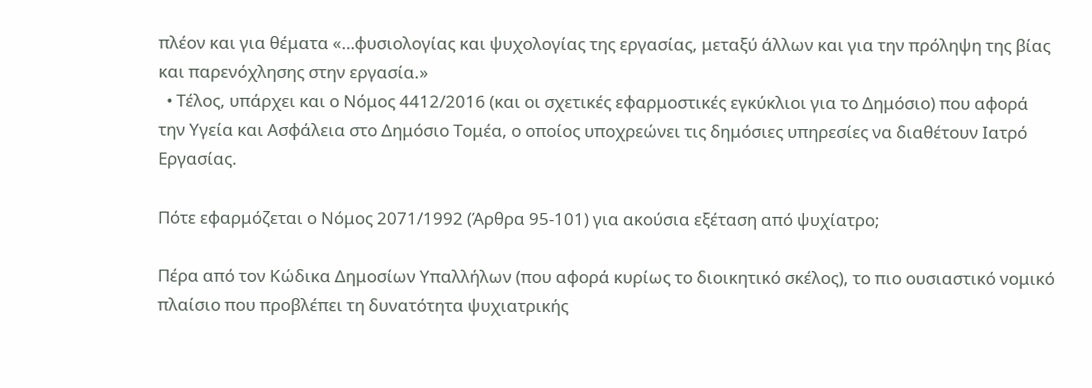πλέον και για θέματα «…φυσιολογίας και ψυχολογίας της εργασίας, μεταξύ άλλων και για την πρόληψη της βίας και παρενόχλησης στην εργασία.»
  • Τέλος, υπάρχει και ο Νόμος 4412/2016 (και οι σχετικές εφαρμοστικές εγκύκλιοι για το Δημόσιο) που αφορά την Υγεία και Ασφάλεια στο Δημόσιο Τομέα, ο οποίος υποχρεώνει τις δημόσιες υπηρεσίες να διαθέτουν Ιατρό Εργασίας.

Πότε εφαρμόζεται ο Νόμος 2071/1992 (Άρθρα 95-101) για ακούσια εξέταση από ψυχίατρο;

Πέρα από τον Κώδικα Δημοσίων Υπαλλήλων (που αφορά κυρίως το διοικητικό σκέλος), το πιο ουσιαστικό νομικό πλαίσιο που προβλέπει τη δυνατότητα ψυχιατρικής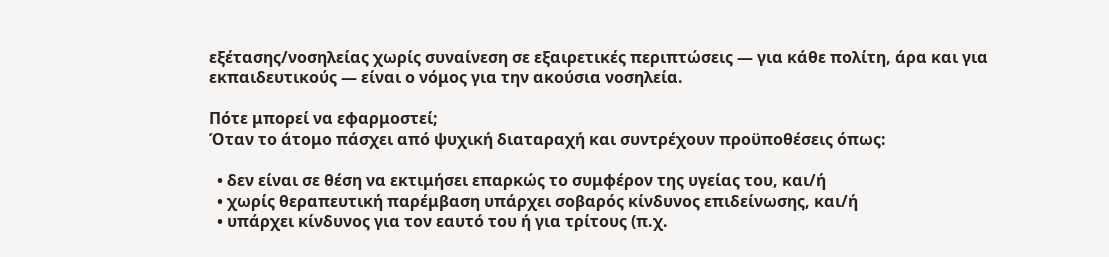εξέτασης/νοσηλείας χωρίς συναίνεση σε εξαιρετικές περιπτώσεις — για κάθε πολίτη, άρα και για εκπαιδευτικούς — είναι ο νόμος για την ακούσια νοσηλεία.

Πότε μπορεί να εφαρμοστεί;
Όταν το άτομο πάσχει από ψυχική διαταραχή και συντρέχουν προϋποθέσεις όπως:

  • δεν είναι σε θέση να εκτιμήσει επαρκώς το συμφέρον της υγείας του, και/ή
  • χωρίς θεραπευτική παρέμβαση υπάρχει σοβαρός κίνδυνος επιδείνωσης, και/ή
  • υπάρχει κίνδυνος για τον εαυτό του ή για τρίτους (π.χ.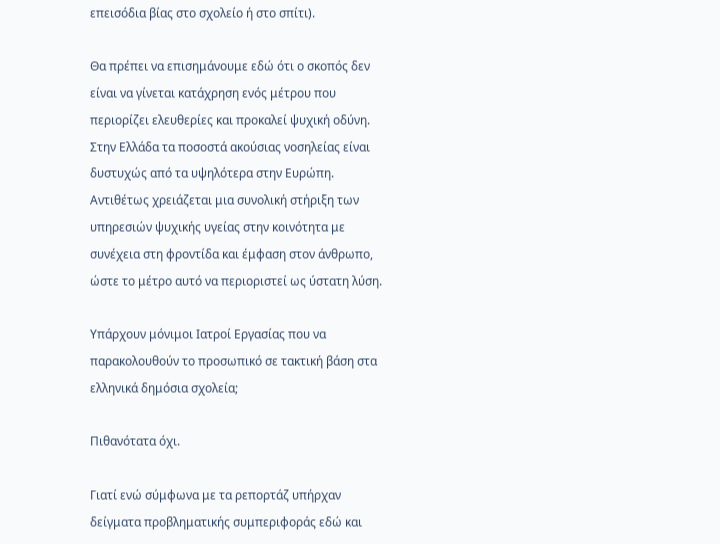επεισόδια βίας στο σχολείο ή στο σπίτι).

Θα πρέπει να επισημάνουμε εδώ ότι ο σκοπός δεν είναι να γίνεται κατάχρηση ενός μέτρου που περιορίζει ελευθερίες και προκαλεί ψυχική οδύνη. Στην Ελλάδα τα ποσοστά ακούσιας νοσηλείας είναι δυστυχώς από τα υψηλότερα στην Ευρώπη. Αντιθέτως χρειάζεται μια συνολική στήριξη των υπηρεσιών ψυχικής υγείας στην κοινότητα με συνέχεια στη φροντίδα και έμφαση στον άνθρωπο, ώστε το μέτρο αυτό να περιοριστεί ως ύστατη λύση.

Υπάρχουν μόνιμοι Ιατροί Εργασίας που να παρακολουθούν το προσωπικό σε τακτική βάση στα ελληνικά δημόσια σχολεία;

Πιθανότατα όχι.

Γιατί ενώ σύμφωνα με τα ρεπορτάζ υπήρχαν δείγματα προβληματικής συμπεριφοράς εδώ και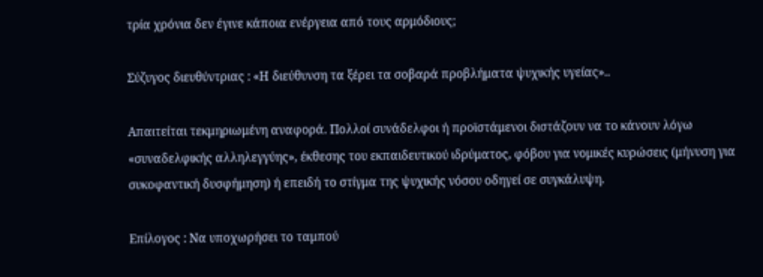τρία χρόνια δεν έγινε κάποια ενέργεια από τους αρμόδιους;

Σύζυγος διευθύντριας : «H διεύθυνση τα ξέρει τα σοβαρά προβλήματα ψυχικής υγείας»..

Απαιτείται τεκμηριωμένη αναφορά. Πολλοί συνάδελφοι ή προϊστάμενοι διστάζουν να το κάνουν λόγω «συναδελφικής αλληλεγγύης», έκθεσης του εκπαιδευτικού ιδρύματος, φόβου για νομικές κυρώσεις (μήνυση για συκοφαντική δυσφήμηση) ή επειδή το στίγμα της ψυχικής νόσου οδηγεί σε συγκάλυψη.

Επίλογος : Να υποχωρήσει το ταμπού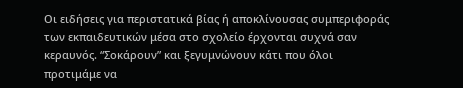Οι ειδήσεις για περιστατικά βίας ή αποκλίνουσας συμπεριφοράς των εκπαιδευτικών μέσα στο σχολείο έρχονται συχνά σαν κεραυνός. “Σοκάρουν” και ξεγυμνώνουν κάτι που όλοι προτιμάμε να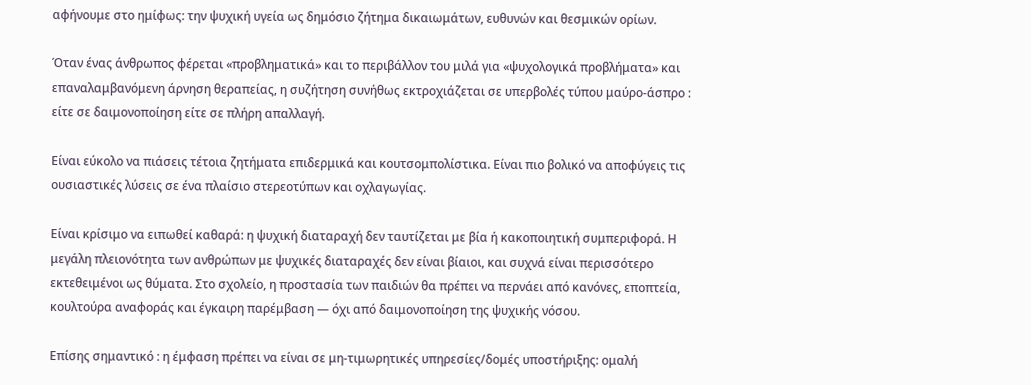αφήνουμε στο ημίφως: την ψυχική υγεία ως δημόσιο ζήτημα δικαιωμάτων, ευθυνών και θεσμικών ορίων.

Όταν ένας άνθρωπος φέρεται «προβληματικά» και το περιβάλλον του μιλά για «ψυχολογικά προβλήματα» και επαναλαμβανόμενη άρνηση θεραπείας, η συζήτηση συνήθως εκτροχιάζεται σε υπερβολές τύπου μαύρο-άσπρο : είτε σε δαιμονοποίηση είτε σε πλήρη απαλλαγή.

Είναι εύκολο να πιάσεις τέτοια ζητήματα επιδερμικά και κουτσομπολίστικα. Είναι πιο βολικό να αποφύγεις τις ουσιαστικές λύσεις σε ένα πλαίσιο στερεοτύπων και οχλαγωγίας.

Είναι κρίσιμο να ειπωθεί καθαρά: η ψυχική διαταραχή δεν ταυτίζεται με βία ή κακοποιητική συμπεριφορά. Η μεγάλη πλειονότητα των ανθρώπων με ψυχικές διαταραχές δεν είναι βίαιοι, και συχνά είναι περισσότερο εκτεθειμένοι ως θύματα. Στο σχολείο, η προστασία των παιδιών θα πρέπει να περνάει από κανόνες, εποπτεία, κουλτούρα αναφοράς και έγκαιρη παρέμβαση — όχι από δαιμονοποίηση της ψυχικής νόσου.

Επίσης σημαντικό : η έμφαση πρέπει να είναι σε μη-τιμωρητικές υπηρεσίες/δομές υποστήριξης: ομαλή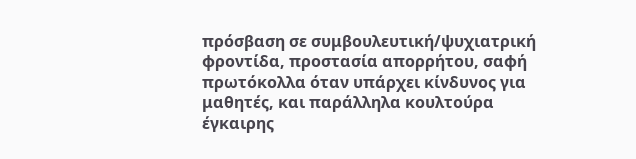πρόσβαση σε συμβουλευτική/ψυχιατρική φροντίδα, προστασία απορρήτου, σαφή πρωτόκολλα όταν υπάρχει κίνδυνος για μαθητές, και παράλληλα κουλτούρα έγκαιρης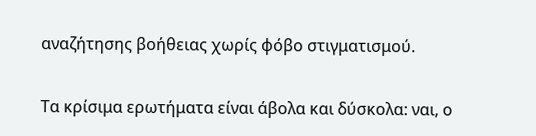αναζήτησης βοήθειας χωρίς φόβο στιγματισμού.

Τα κρίσιμα ερωτήματα είναι άβολα και δύσκολα: ναι, ο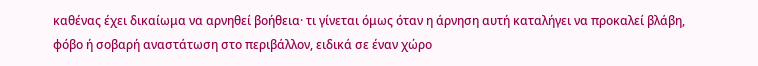καθένας έχει δικαίωμα να αρνηθεί βοήθεια· τι γίνεται όμως όταν η άρνηση αυτή καταλήγει να προκαλεί βλάβη, φόβο ή σοβαρή αναστάτωση στο περιβάλλον, ειδικά σε έναν χώρο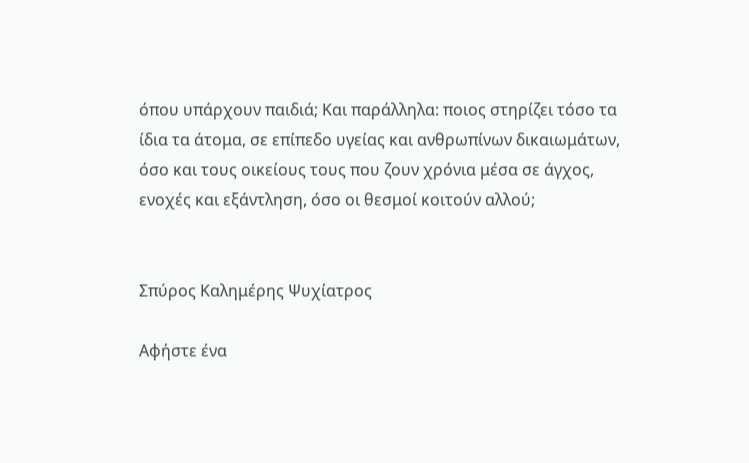όπου υπάρχουν παιδιά; Και παράλληλα: ποιος στηρίζει τόσο τα ίδια τα άτομα, σε επίπεδο υγείας και ανθρωπίνων δικαιωμάτων, όσο και τους οικείους τους που ζουν χρόνια μέσα σε άγχος, ενοχές και εξάντληση, όσο οι θεσμοί κοιτούν αλλού;


Σπύρος Καλημέρης Ψυχίατρος

Αφήστε ένα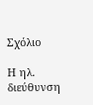Σχόλιο

Η ηλ. διεύθυνση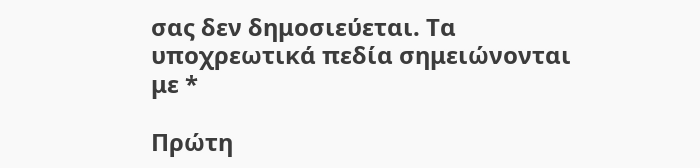σας δεν δημοσιεύεται. Τα υποχρεωτικά πεδία σημειώνονται με *

Πρώτη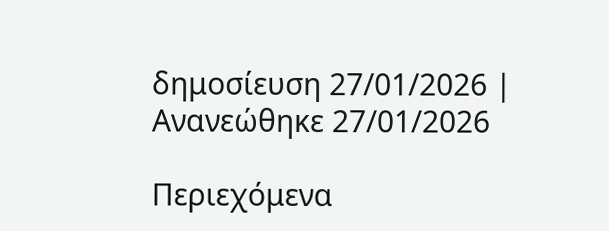δημοσίευση 27/01/2026 | Ανανεώθηκε 27/01/2026

Περιεχόμενα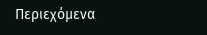Περιεχόμενα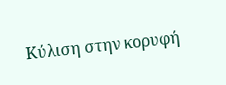Κύλιση στην κορυφή